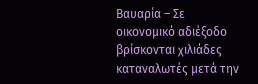Βαυαρία – Σε οικονομικό αδιέξοδο βρίσκονται χιλιάδες καταναλωτές μετά την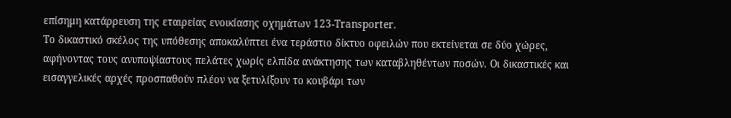επίσημη κατάρρευση της εταιρείας ενοικίασης οχημάτων 123-Transporter.
Το δικαστικό σκέλος της υπόθεσης αποκαλύπτει ένα τεράστιο δίκτυο οφειλών που εκτείνεται σε δύο χώρες, αφήνοντας τους ανυποψίαστους πελάτες χωρίς ελπίδα ανάκτησης των καταβληθέντων ποσών. Οι δικαστικές και εισαγγελικές αρχές προσπαθούν πλέον να ξετυλίξουν το κουβάρι των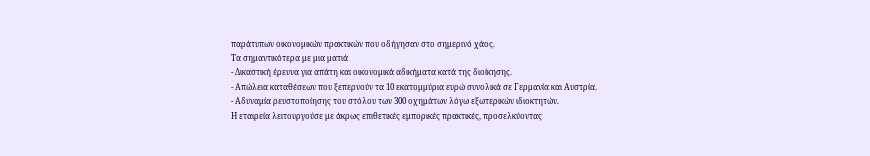παράτυπων οικονομικών πρακτικών που οδήγησαν στο σημερινό χάος.
Τα σημαντικότερα με μια ματιά
- Δικαστική έρευνα για απάτη και οικονομικά αδικήματα κατά της διοίκησης.
- Απώλεια καταθέσεων που ξεπερνούν τα 10 εκατομμύρια ευρώ συνολικά σε Γερμανία και Αυστρία.
- Αδυναμία ρευστοποίησης του στόλου των 300 οχημάτων λόγω εξωτερικών ιδιοκτητών.
Η εταιρεία λειτουργούσε με άκρως επιθετικές εμπορικές πρακτικές, προσελκύοντας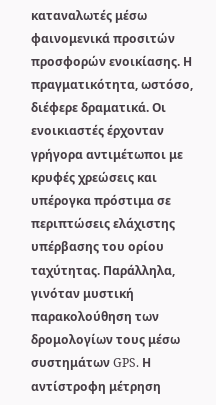καταναλωτές μέσω φαινομενικά προσιτών προσφορών ενοικίασης. Η πραγματικότητα, ωστόσο, διέφερε δραματικά. Οι ενοικιαστές έρχονταν γρήγορα αντιμέτωποι με κρυφές χρεώσεις και υπέρογκα πρόστιμα σε περιπτώσεις ελάχιστης υπέρβασης του ορίου ταχύτητας. Παράλληλα, γινόταν μυστική παρακολούθηση των δρομολογίων τους μέσω συστημάτων GPS. Η αντίστροφη μέτρηση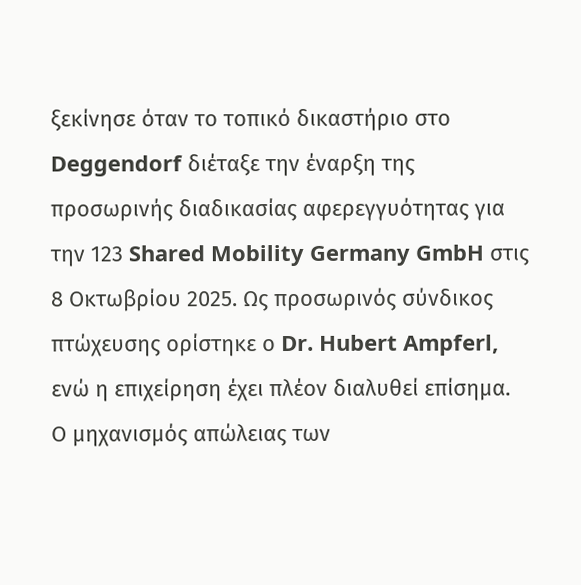ξεκίνησε όταν το τοπικό δικαστήριο στο Deggendorf διέταξε την έναρξη της προσωρινής διαδικασίας αφερεγγυότητας για την 123 Shared Mobility Germany GmbH στις 8 Οκτωβρίου 2025. Ως προσωρινός σύνδικος πτώχευσης ορίστηκε ο Dr. Hubert Ampferl, ενώ η επιχείρηση έχει πλέον διαλυθεί επίσημα.
Ο μηχανισμός απώλειας των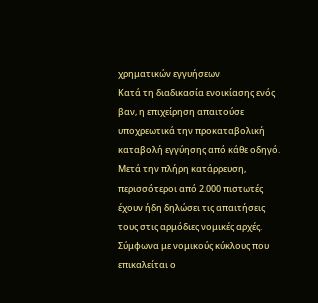χρηματικών εγγυήσεων
Κατά τη διαδικασία ενοικίασης ενός βαν, η επιχείρηση απαιτούσε υποχρεωτικά την προκαταβολική καταβολή εγγύησης από κάθε οδηγό. Μετά την πλήρη κατάρρευση, περισσότεροι από 2.000 πιστωτές έχουν ήδη δηλώσει τις απαιτήσεις τους στις αρμόδιες νομικές αρχές. Σύμφωνα με νομικούς κύκλους που επικαλείται ο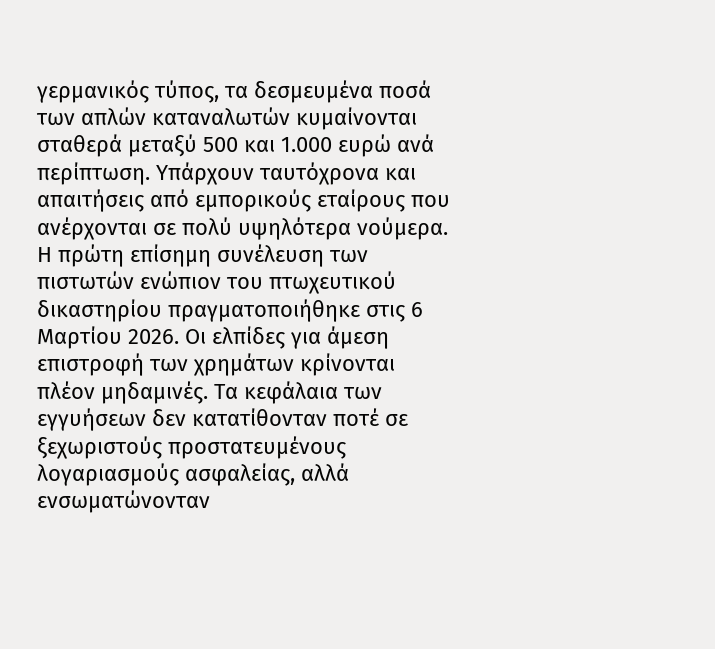γερμανικός τύπος, τα δεσμευμένα ποσά των απλών καταναλωτών κυμαίνονται σταθερά μεταξύ 500 και 1.000 ευρώ ανά περίπτωση. Υπάρχουν ταυτόχρονα και απαιτήσεις από εμπορικούς εταίρους που ανέρχονται σε πολύ υψηλότερα νούμερα.
Η πρώτη επίσημη συνέλευση των πιστωτών ενώπιον του πτωχευτικού δικαστηρίου πραγματοποιήθηκε στις 6 Μαρτίου 2026. Οι ελπίδες για άμεση επιστροφή των χρημάτων κρίνονται πλέον μηδαμινές. Τα κεφάλαια των εγγυήσεων δεν κατατίθονταν ποτέ σε ξεχωριστούς προστατευμένους λογαριασμούς ασφαλείας, αλλά ενσωματώνονταν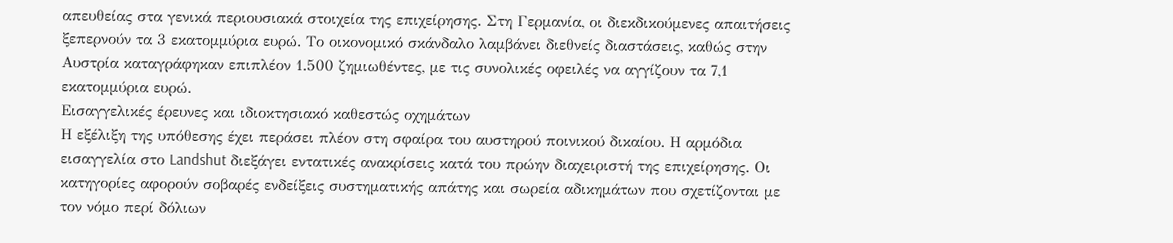απευθείας στα γενικά περιουσιακά στοιχεία της επιχείρησης. Στη Γερμανία, οι διεκδικούμενες απαιτήσεις ξεπερνούν τα 3 εκατομμύρια ευρώ. Το οικονομικό σκάνδαλο λαμβάνει διεθνείς διαστάσεις, καθώς στην Αυστρία καταγράφηκαν επιπλέον 1.500 ζημιωθέντες, με τις συνολικές οφειλές να αγγίζουν τα 7,1 εκατομμύρια ευρώ.
Εισαγγελικές έρευνες και ιδιοκτησιακό καθεστώς οχημάτων
Η εξέλιξη της υπόθεσης έχει περάσει πλέον στη σφαίρα του αυστηρού ποινικού δικαίου. Η αρμόδια εισαγγελία στο Landshut διεξάγει εντατικές ανακρίσεις κατά του πρώην διαχειριστή της επιχείρησης. Οι κατηγορίες αφορούν σοβαρές ενδείξεις συστηματικής απάτης και σωρεία αδικημάτων που σχετίζονται με τον νόμο περί δόλιων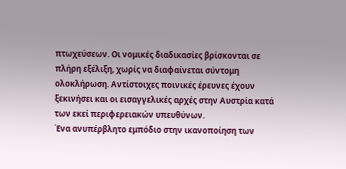πτωχεύσεων. Οι νομικές διαδικασίες βρίσκονται σε πλήρη εξέλιξη, χωρίς να διαφαίνεται σύντομη ολοκλήρωση. Αντίστοιχες ποινικές έρευνες έχουν ξεκινήσει και οι εισαγγελικές αρχές στην Αυστρία κατά των εκεί περιφερειακών υπευθύνων.
Ένα ανυπέρβλητο εμπόδιο στην ικανοποίηση των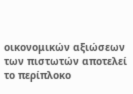οικονομικών αξιώσεων των πιστωτών αποτελεί το περίπλοκο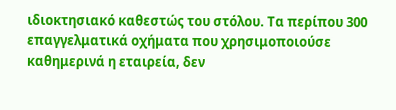ιδιοκτησιακό καθεστώς του στόλου. Τα περίπου 300 επαγγελματικά οχήματα που χρησιμοποιούσε καθημερινά η εταιρεία, δεν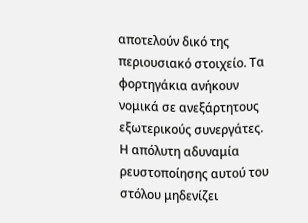αποτελούν δικό της περιουσιακό στοιχείο. Τα φορτηγάκια ανήκουν νομικά σε ανεξάρτητους εξωτερικούς συνεργάτες. Η απόλυτη αδυναμία ρευστοποίησης αυτού του στόλου μηδενίζει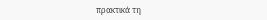πρακτικά τη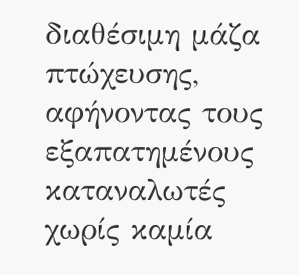διαθέσιμη μάζα πτώχευσης, αφήνοντας τους εξαπατημένους καταναλωτές χωρίς καμία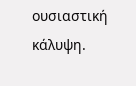ουσιαστική κάλυψη.